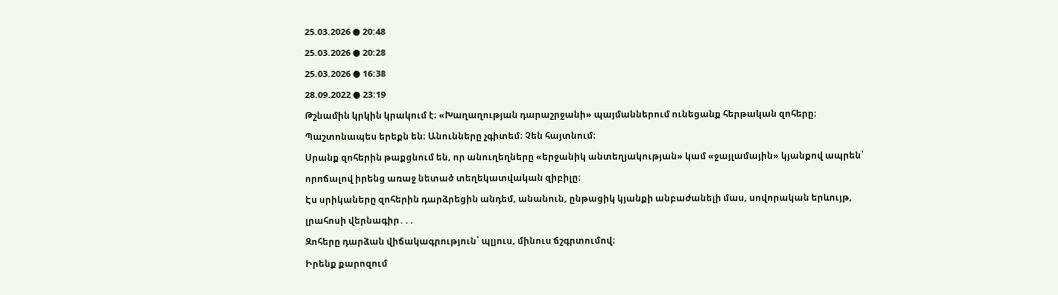25.03.2026 ● 20:48
25.03.2026 ● 20:28
25.03.2026 ● 16:38
28.09.2022 ● 23:19
Թշնամին կրկին կրակում է։ «Խաղաղության դարաշրջանի» պայմաններում ունեցանք հերթական զոհերը։ Պաշտոնապես երեքն են։ Անունները չգիտեմ։ Չեն հայտնում։
Սրանք զոհերին թաքցնում են, որ անուղեղները «երջանիկ անտեղյակության» կամ «ջայլամային» կյանքով ապրեն՝ որոճալով իրենց առաջ նետած տեղեկատվական զիբիլը։
Էս սրիկաները զոհերին դարձրեցին անդեմ, անանուն, ընթացիկ կյանքի անբաժանելի մաս, սովորական երևույթ, լրահոսի վերնագիր․․․
Զոհերը դարձան վիճակագրություն՝ պլյուս, մինուս ճշգրտումով։
Իրենք քարոզում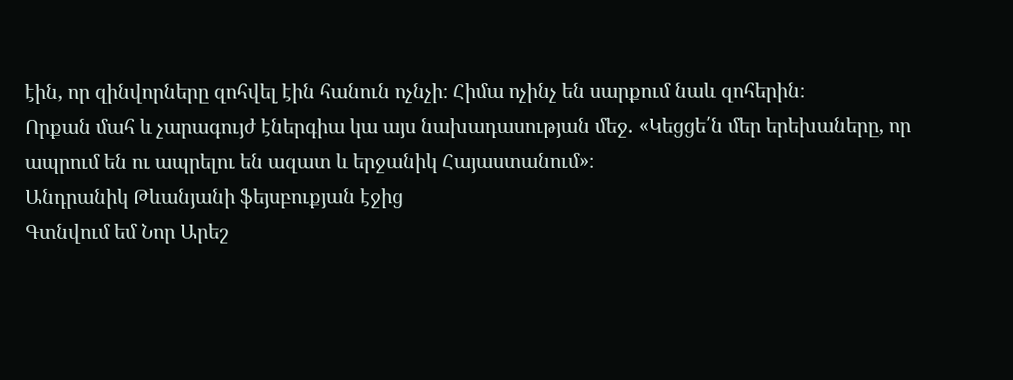էին, որ զինվորները զոհվել էին հանուն ոչնչի։ Հիմա ոչինչ են սարքում նաև զոհերին։
Որքան մահ և չարագույժ էներգիա կա այս նախադասության մեջ․ «Կեցցե՛ն մեր երեխաները, որ ապրում են ու ապրելու են ազատ և երջանիկ Հայաստանում»։
Անդրանիկ Թևանյանի ֆեյսբուքյան էջից
Գտնվում եմ Նոր Արեշ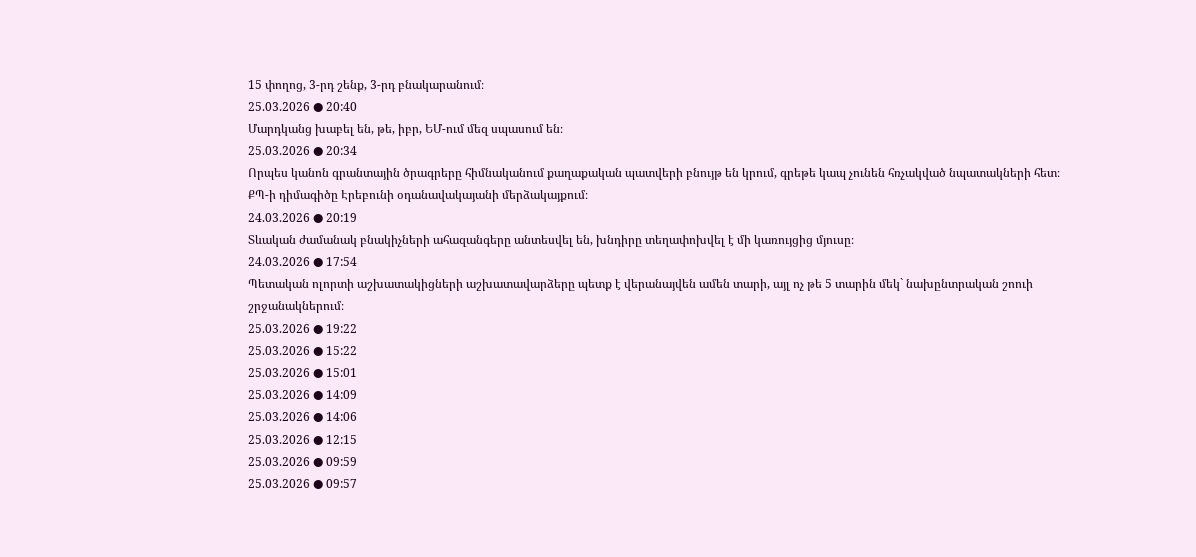15 փողոց, 3-րդ շենք, 3-րդ բնակարանում։
25.03.2026 ● 20:40
Մարդկանց խաբել են, թե, իբր, ԵՄ-ում մեզ սպասում են։
25.03.2026 ● 20:34
Որպես կանոն գրանտային ծրագրերը հիմնականում քաղաքական պատվերի բնույթ են կրում, գրեթե կապ չունեն հռչակված նպատակների հետ։
ՔՊ-ի դիմագիծը Էրեբունի օդանավակայանի մերձակայքում։
24.03.2026 ● 20:19
Տևական ժամանակ բնակիչների ահազանգերը անտեսվել են, խնդիրը տեղափոխվել է մի կառույցից մյուսը։
24.03.2026 ● 17:54
Պետական ոլորտի աշխատակիցների աշխատավարձերը պետք է վերանայվեն ամեն տարի, այլ ոչ թե 5 տարին մեկ` նախընտրական շոուի շրջանակներում։
25.03.2026 ● 19:22
25.03.2026 ● 15:22
25.03.2026 ● 15:01
25.03.2026 ● 14:09
25.03.2026 ● 14:06
25.03.2026 ● 12:15
25.03.2026 ● 09:59
25.03.2026 ● 09:57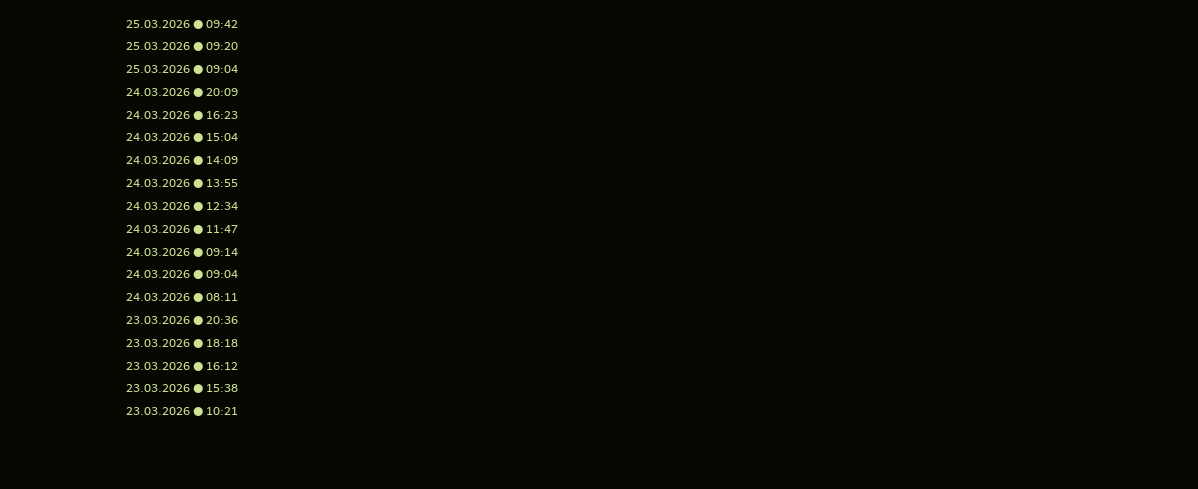25.03.2026 ● 09:42
25.03.2026 ● 09:20
25.03.2026 ● 09:04
24.03.2026 ● 20:09
24.03.2026 ● 16:23
24.03.2026 ● 15:04
24.03.2026 ● 14:09
24.03.2026 ● 13:55
24.03.2026 ● 12:34
24.03.2026 ● 11:47
24.03.2026 ● 09:14
24.03.2026 ● 09:04
24.03.2026 ● 08:11
23.03.2026 ● 20:36
23.03.2026 ● 18:18
23.03.2026 ● 16:12
23.03.2026 ● 15:38
23.03.2026 ● 10:21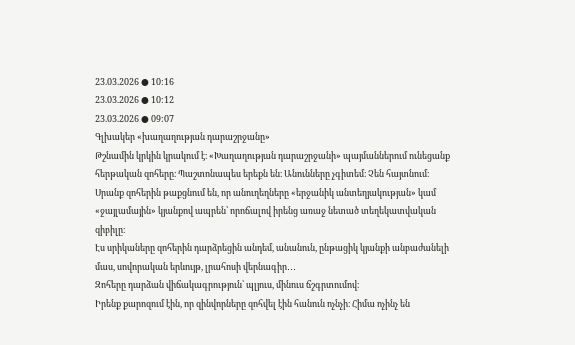23.03.2026 ● 10:16
23.03.2026 ● 10:12
23.03.2026 ● 09:07
Գլխակեր «խաղաղության դարաշրջանը»
Թշնամին կրկին կրակում է։ «Խաղաղության դարաշրջանի» պայմաններում ունեցանք հերթական զոհերը։ Պաշտոնապես երեքն են։ Անունները չգիտեմ։ Չեն հայտնում։
Սրանք զոհերին թաքցնում են, որ անուղեղները «երջանիկ անտեղյակության» կամ «ջայլամային» կյանքով ապրեն՝ որոճալով իրենց առաջ նետած տեղեկատվական զիբիլը։
Էս սրիկաները զոհերին դարձրեցին անդեմ, անանուն, ընթացիկ կյանքի անբաժանելի մաս, սովորական երևույթ, լրահոսի վերնագիր․․․
Զոհերը դարձան վիճակագրություն՝ պլյուս, մինուս ճշգրտումով։
Իրենք քարոզում էին, որ զինվորները զոհվել էին հանուն ոչնչի։ Հիմա ոչինչ են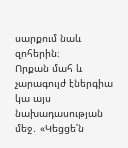սարքում նաև զոհերին։
Որքան մահ և չարագույժ էներգիա կա այս նախադասության մեջ․ «Կեցցե՛ն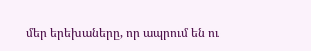մեր երեխաները, որ ապրում են ու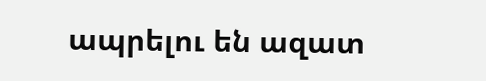ապրելու են ազատ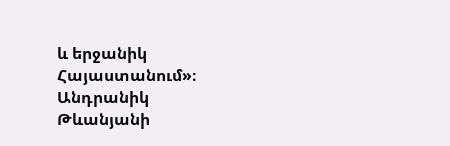և երջանիկ Հայաստանում»։
Անդրանիկ Թևանյանի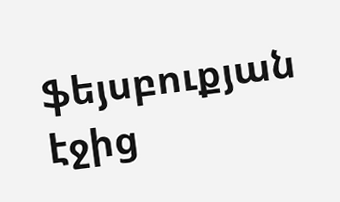ֆեյսբուքյան էջից